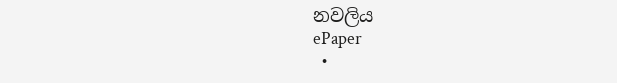නවලිය
ePaper
  •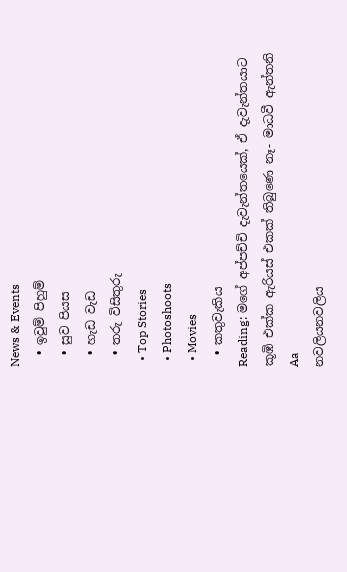News & Events
  • ඉවුම් පිහුම්
  • සුව පියස
  • හැඩ වැඩ
  • තරු විසිතුරු
  • Top Stories
  • Photoshoots
  • Movies
  • කතුවැකිය
Reading: මගේ අප්පච්චි දැවැන්තයෙක්, ඒ දැවැන්තයාට කූඹි එක්ක ඇරියස් එකක් තිබුණෙ නෑ- මාධවී ඇන්තනි
Aa
නවලියනවලිය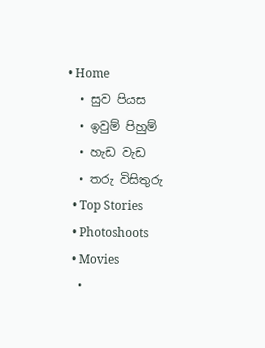• Home
  • සුව පියස
  • ඉවුම් පිහුම්
  • හැඩ වැඩ
  • තරු විසිතුරු
  • Top Stories
  • Photoshoots
  • Movies
  •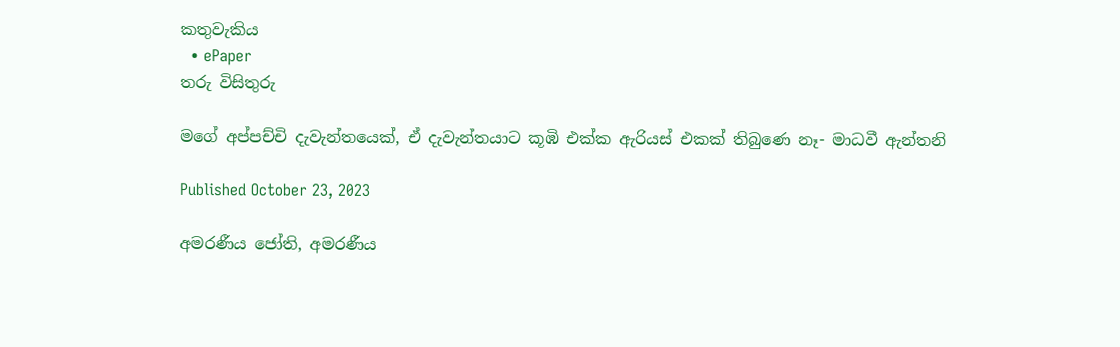කතුවැකිය
  • ePaper
තරු විසිතුරු

මගේ අප්පච්චි දැවැන්තයෙක්, ඒ දැවැන්තයාට කූඹි එක්ක ඇරියස් එකක් තිබුණෙ නෑ- මාධවී ඇන්තනි

Published October 23, 2023

අමරණීය ජෝති, අමරණීය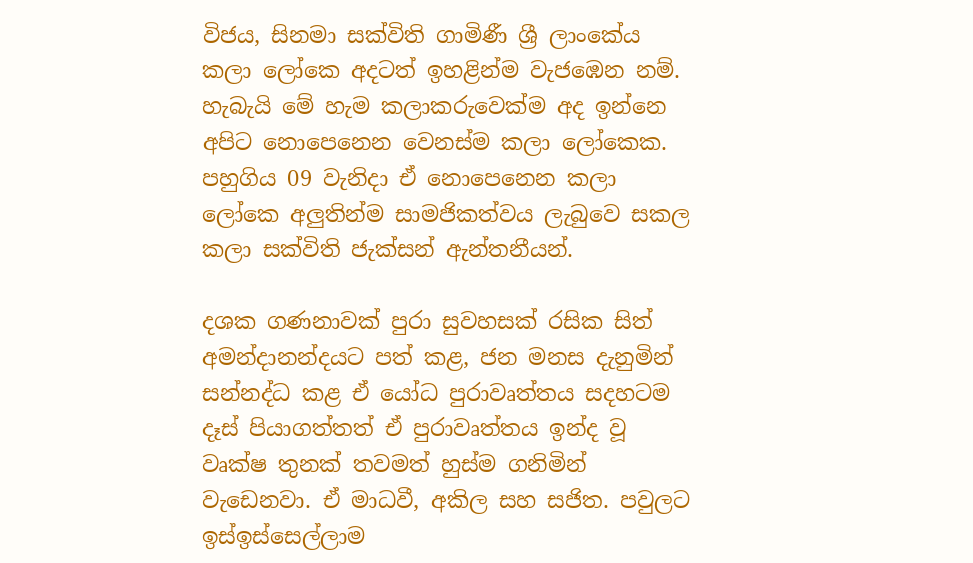විජය, සිනමා සක්විති ගාමිණී ශ්‍රී ලාංකේය කලා ලෝකෙ අදටත් ඉහළින්ම වැජඹෙන නම්. හැබැයි මේ හැම කලාකරුවෙක්ම අද ඉන්නෙ අපිට නොපෙනෙන වෙනස්ම කලා ලෝකෙක. පහුගිය 09 වැනිදා ඒ නොපෙනෙන කලා ලෝකෙ අලුතින්ම සාමජිකත්වය ලැබුවෙ සකල කලා සක්විති ජැක්සන් ඇන්තනීයන්.

දශක ගණනාවක් පුරා සුවහසක් රසික සිත් අමන්දානන්දයට පත් කළ, ජන මනස දැනුමින් සන්නද්ධ කළ ඒ යෝධ පුරාවෘත්තය සදහටම දෑස් පියාගත්තත් ඒ පුරාවෘත්තය ඉන්ද වූ වෘක්ෂ තුනක් තවමත් හුස්ම ගනිමින් වැඩෙනවා. ඒ මාධවී, අකිල සහ සජිත. පවුලට ඉස්ඉස්සෙල්ලාම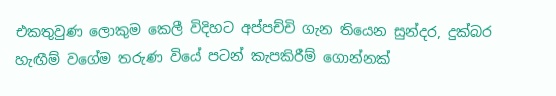එකතුවුණ ලොකුම කෙලී විදිහට අප්පච්චි ගැන තියෙන සුන්දර, දුක්බර හැඟීම් වගේම තරුණ වියේ පටන් කැපකිරීම් ගොන්නක්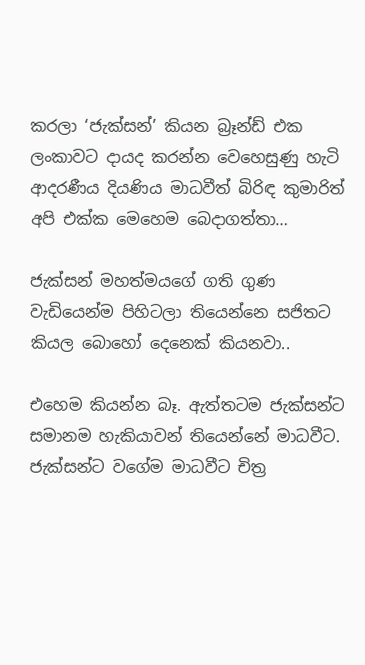කරලා ‘ජැක්සන්’ කියන බ්‍රෑන්ඩ් එක ලංකාවට දායද කරන්න වෙහෙසුණු හැටි ආදරණීය දියණිය මාධවීත් බිරිඳ කුමාරිත් අපි එක්ක මෙහෙම බෙදාගත්තා…

ජැක්සන් මහත්මයගේ ගති ගුණ වැඩියෙන්ම පිහිටලා තියෙන්නෙ සජිතට කියල බොහෝ දෙනෙක් කියනවා..

එහෙම කියන්න බෑ. ඇත්තටම ජැක්සන්ට සමානම හැකියාවන් තියෙන්නේ මාධවීට. ජැක්සන්ට වගේම මාධවීට චිත්‍ර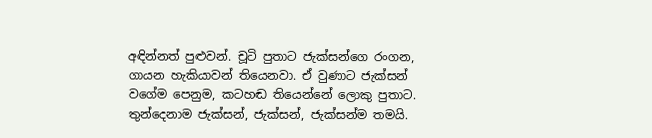අඳින්නත් පුළුවන්. චූටි පුතාට ජැක්සන්ගෙ රංගන, ගායන හැකියාවන් තියෙනවා. ඒ වුණාට ජැක්සන් වගේම පෙනුම, කටහඬ තියෙන්නේ ලොකු පුතාට. තුන්දෙනාම ජැක්සන්, ජැක්සන්, ජැක්සන්ම තමයි.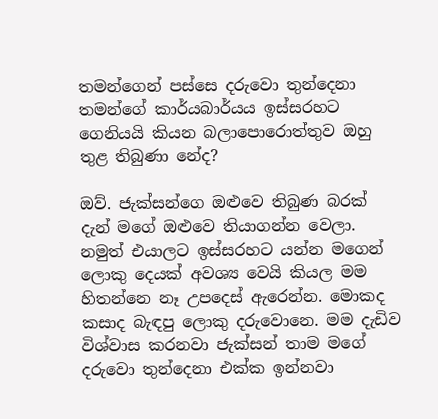තමන්ගෙන් පස්සෙ දරුවො තුන්දෙනා තමන්ගේ කාර්යබාර්යය ඉස්සරහට ගෙනියයි කියන බලාපොරොත්තුව ඔහු තුළ තිබුණා නේද?

ඔව්. ජැක්සන්ගෙ ඔළුවෙ තිබුණ බරක් දැන් මගේ ඔළුවෙ තියාගන්න වෙලා. නමුත් එයාලට ඉස්සරහට යන්න මගෙන් ලොකු දෙයක් අවශ්‍ය වෙයි කියල මම හිතන්නෙ නෑ උපදෙස් ඇරෙන්න. මොකද කසාද බැඳපු ලොකු දරුවොනෙ. මම දැඩිව විශ්වාස කරනවා ජැක්සන් තාම මගේ දරුවො තුන්දෙනා එක්ක ඉන්නවා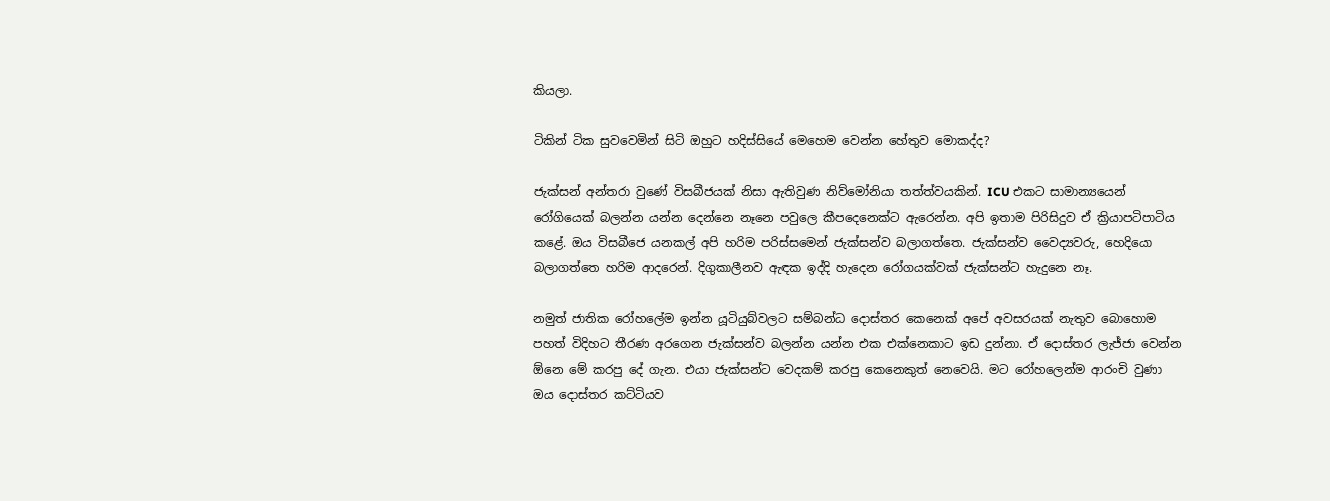කියලා.

ටිකින් ටික සුවවෙමින් සිටි ඔහුට හදිස්සියේ මෙහෙම වෙන්න හේතුව මොකද්ද?

ජැක්සන් අන්තරා වුණේ විසබීජයක් නිසා ඇතිවුණ නිව්මෝනියා තත්ත්වයකින්. ICU එකට සාමාන්‍යයෙන් රෝගියෙක් බලන්න යන්න දෙන්නෙ නෑනෙ පවුලෙ කීපදෙනෙක්ට ඇරෙන්න. අපි ඉතාම පිරිසිදුව ඒ ක්‍රියාපටිපාටිය කළේ. ඔය විසබීජෙ යනකල් අපි හරිම පරිස්සමෙන් ජැක්සන්ව බලාගත්තෙ. ජැක්සන්ව වෛද්‍යවරු, හෙදියො බලාගත්තෙ හරිම ආදරෙන්. දිගුකාලීනව ඇඳක ඉද්දි හැදෙන රෝගයක්වක් ජැක්සන්ට හැදුනෙ නෑ.

නමුත් ජාතික රෝහලේම ඉන්න යූටියුබ්වලට සම්බන්ධ දොස්තර කෙනෙක් අපේ අවසරයක් නැතුව බොහොම පහත් විදිහට තීරණ අරගෙන ජැක්සන්ව බලන්න යන්න එක එක්නෙකාට ඉඩ දුන්නා. ඒ දොස්තර ලැජ්ජා වෙන්න ඕනෙ මේ කරපු දේ ගැන. එයා ජැක්සන්ට වෙදකම් කරපු කෙනෙකුත් නෙවෙයි. මට රෝහලෙන්ම ආරංචි වුණා ඔය දොස්තර කට්ටියව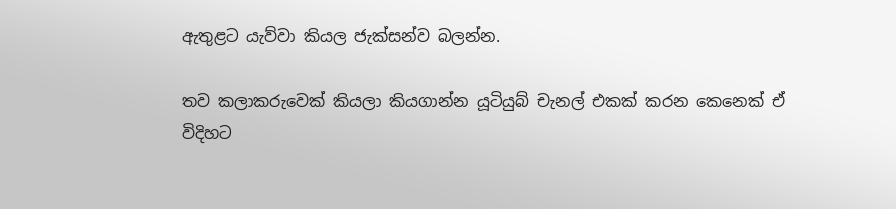ඇතුළට යැව්වා කියල ජැක්සන්ව බලන්න.

තව කලාකරුවෙක් කියලා කියගාන්න යූටියුබ් චැනල් එකක් කරන කෙනෙක් ඒ විදිහට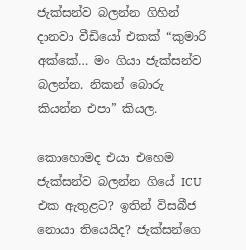ජැක්සන්ව බලන්න ගිහින් දානවා වීඩියෝ එකක් “කුමාරි අක්කේ… මං ගියා ජැක්සන්ව බලන්න. නිකන් බොරු කියන්න එපා” කියල.

කොහොමද එයා එහෙම ජැක්සන්ව බලන්න ගියේ ICU එක ඇතුළට? ඉතින් විසබීජ නොයා තියෙයිද? ජැක්සන්ගෙ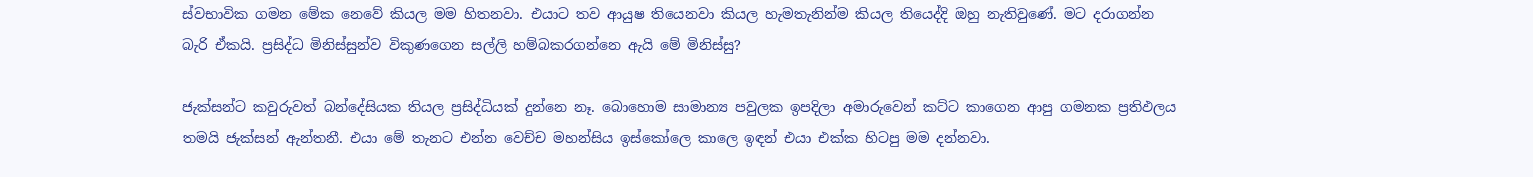ස්වභාවික ගමන මේක නෙවේ කියල මම හිතනවා. එයාට තව ආයුෂ තියෙනවා කියල හැමතැනින්ම කියල තියෙද්දි ඔහු නැතිවුණේ. මට දරාගන්න බැරි ඒකයි. ප්‍රසිද්ධ මිනිස්සුන්ව විකුණගෙන සල්ලි හම්බකරගන්නෙ ඇයි මේ මිනිස්සු?

ජැක්සන්ට කවුරුවත් බන්දේසියක තියල ප්‍රසිද්ධියක් දුන්නෙ නෑ. බොහොම සාමාන්‍ය පවුලක ඉපදිලා අමාරුවෙන් කට්ට කාගෙන ආපු ගමනක ප්‍රතිඵලය තමයි ජැක්සන් ඇන්තනී. එයා මේ තැනට එන්න වෙච්ච මහන්සිය ඉස්කෝලෙ කාලෙ ඉඳන් එයා එක්ක හිටපු මම දන්නවා.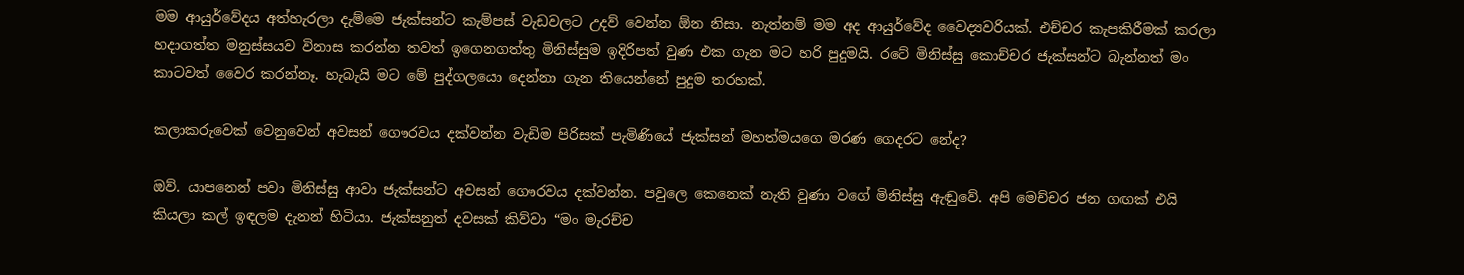මම ආයුර්වේදය අත්හැරලා දැම්මෙ ජැක්සන්ට කැම්පස් වැඩවලට උදව් වෙන්න ඕන නිසා. නැත්නම් මම අද ආයුර්වේද වෛද්‍යවරියක්. එච්චර කැපකිරීමක් කරලා හදාගත්ත මනුස්සයව විනාස කරන්න තවත් ඉගෙනගත්තු මිනිස්සුම ඉදිරිපත් වුණ එක ගැන මට හරි පුදුමයි. රටේ මිනිස්සු කොච්චර ජැක්සන්ට බැන්නත් මං කාටවත් වෛර කරන්නෑ. හැබැයි මට මේ පුද්ගලයො දෙන්නා ගැන තියෙන්නේ පුදුම තරහක්.

කලාකරුවෙක් වෙනුවෙන් අවසන් ගෞරවය දක්වන්න වැඩිම පිරිසක් පැමිණියේ ජැක්සන් මහත්මයගෙ මරණ ගෙදරට නේද?

ඔව්. යාපනෙන් පවා මිනිස්සු ආවා ජැක්සන්ට අවසන් ගෞරවය දක්වන්න. පවුලෙ කෙනෙක් නැති වුණා වගේ මිනිස්සු ඇඬුවේ. අපි මෙච්චර ජන ගඟක් එයි කියලා කල් ඉඳලම දැනන් හිටියා. ජැක්සනුත් දවසක් කිව්වා “මං මැරච්ච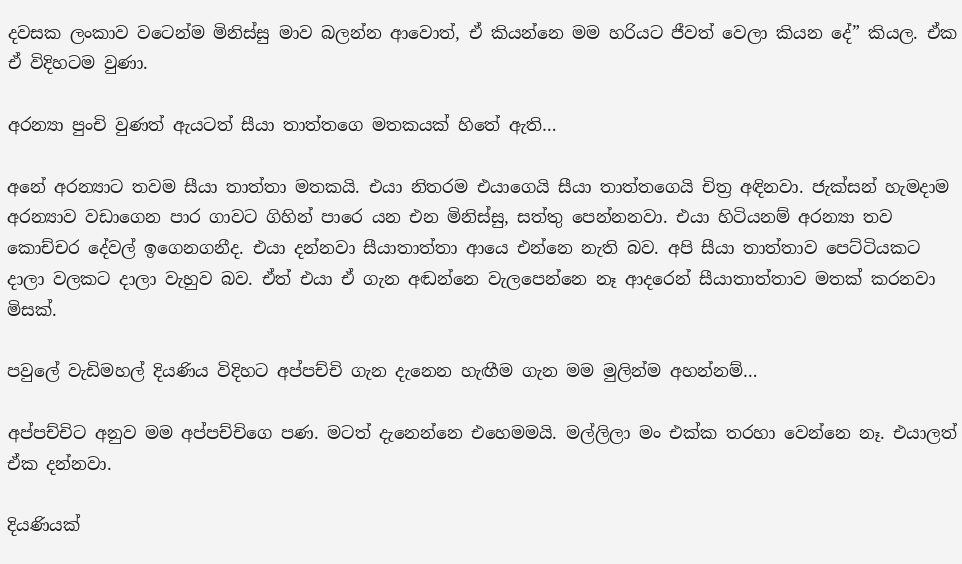දවසක ලංකාව වටෙන්ම මිනිස්සු මාව බලන්න ආවොත්, ඒ කියන්නෙ මම හරියට ජීවත් වෙලා කියන දේ” කියල. ඒක ඒ විදිහටම වුණා.

අරන්‍යා පුංචි වුණත් ඇයටත් සීයා තාත්තගෙ මතකයක් හිතේ ඇති…

අනේ අරන්‍යාට තවම සීයා තාත්තා මතකයි. එයා නිතරම එයාගෙයි සීයා තාත්තගෙයි චිත්‍ර අඳිනවා. ජැක්සන් හැමදාම අරන්‍යාව වඩාගෙන පාර ගාවට ගිහින් පාරෙ යන එන මිනිස්සු, සත්තු පෙන්නනවා. එයා හිටියනම් අරන්‍යා තව කොච්චර දේවල් ඉගෙනගනීද. එයා දන්නවා සීයාතාත්තා ආයෙ එන්නෙ නැති බව. අපි සීයා තාත්තාව පෙට්ටියකට දාලා වලකට දාලා වැහුව බව. ඒත් එයා ඒ ගැන අඬන්නෙ වැලපෙන්නෙ නෑ ආදරෙන් සීයාතාත්තාව මතක් කරනවා මිසක්.

පවුලේ වැඩිමහල් දියණිය විදිහට අප්පච්චි ගැන දැනෙන හැඟීම ගැන මම මුලින්ම අහන්නම්…

අප්පච්චිට අනුව මම අප්පච්චිගෙ පණ. මටත් දැනෙන්නෙ එහෙමමයි. මල්ලිලා මං එක්ක තරහා වෙන්නෙ නෑ. එයාලත් ඒක දන්නවා.

දියණියක්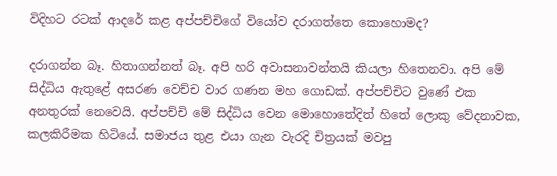විදිහට රටක් ආදරේ කළ අප්පච්චිගේ වියෝව දරාගත්තෙ කොහොමද?

දරාගන්න බෑ. හිතාගන්නත් බෑ. අපි හරි අවාසනාවන්තයි කියලා හිතෙනවා. අපි මේ සිද්ධිය ඇතුළේ අසරණ වෙච්ච වාර ගණන මහ ගොඩක්. අප්පච්චිට වුණේ එක අනතුරක් නෙවෙයි. අප්පච්චි මේ සිද්ධිය වෙන මොහොතේදිත් හිතේ ලොකු වේදනාවක, කලකිරීමක හිටියේ. සමාජය තුළ එයා ගැන වැරදි චිත්‍රයක් මවපු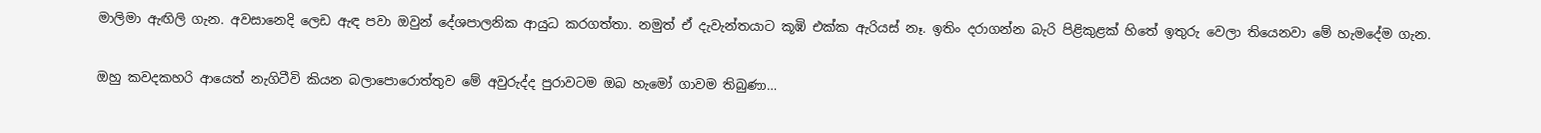මාලිමා ඇඟිලි ගැන. අවසානෙදි ලෙඩ ඇඳ පවා ඔවුන් දේශපාලනික ආයුධ කරගත්තා. නමුත් ඒ දැවැන්තයාට කූඹි එක්ක ඇරියස් නෑ. ඉතිං දරාගන්න බැරි පිළිකුළක් හිතේ ඉතුරු වෙලා තියෙනවා මේ හැමදේම ගැන.

ඔහු කවදකහරි ආයෙත් නැගිටීවි කියන බලාපොරොත්තුව මේ අවුරුද්ද පුරාවටම ඔබ හැමෝ ගාවම තිබුණා…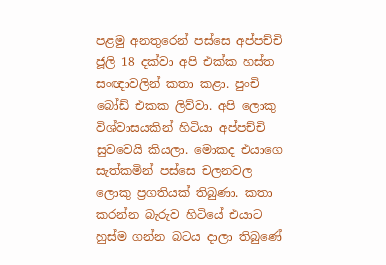පළමු අනතුරෙන් පස්සෙ අප්පච්චි ජූලි 18 දක්වා අපි එක්ක හස්ත සංඥාවලින් කතා කළා. පුංචි බෝඩ් එකක ලිව්වා. අපි ලොකු විශ්වාසයකින් හිටියා අප්පච්චි සුවවෙයි කියලා. මොකද එයාගෙ සැත්කමින් පස්සෙ චලනවල ලොකු ප්‍රගතියක් තිබුණා. කතා කරන්න බැරුව හිටියේ එයාට හුස්ම ගන්න බටය දාලා තිබුණේ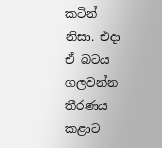කටින් නිසා. එදා ඒ බටය ගලවන්න තීරණය කළාට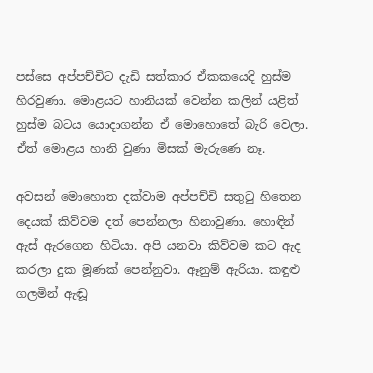පස්සෙ අප්පච්චිට දැඩි සත්කාර ඒකකයෙදි හුස්ම හිරවුණා. මොළයට හානියක් වෙන්න කලින් යළිත් හුස්ම බටය යොදාගන්න ඒ මොහොතේ බැරි වෙලා. ඒත් මොළය හානි වුණා මිසක් මැරුණෙ නෑ.

අවසන් මොහොත දක්වාම අප්පච්චි සතුටු හිතෙන දෙයක් කිව්වම දත් පෙන්නලා හිනාවුණා. හොඳින් ඇස් ඇරගෙන හිටියා. අපි යනවා කිව්වම කට ඇද කරලා දුක මූණක් පෙන්නුවා. ඈනුම් ඇරියා. කඳුළු ගලමින් ඇඬූ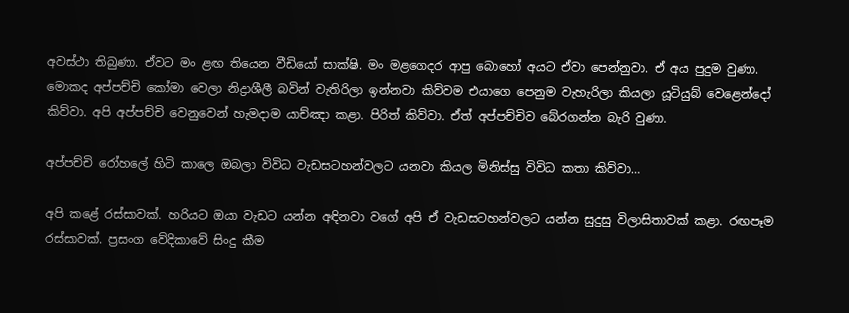අවස්ථා තිබුණා. ඒවට මං ළඟ තියෙන වීඩියෝ සාක්ෂි. මං මළගෙදර ආපු බොහෝ අයට ඒවා පෙන්නුවා. ඒ අය පුදුම වුණා. මොකද අප්පච්චි කෝමා වෙලා නිද්‍රාශීලී බවින් වැතිරිලා ඉන්නවා කිව්වම එයාගෙ පෙනුම වැහැරිලා කියලා යූටියුබ් වෙළෙන්දෝ කිව්වා. අපි අප්පච්චි වෙනුවෙන් හැමදාම යාච්ඤා කළා. පිරිත් කිව්වා. ඒත් අප්පච්චිව බේරගන්න බැරි වුණා.

අප්පච්චි රෝහලේ හිටි කාලෙ ඔබලා විවිධ වැඩසටහන්වලට යනවා කියල මිනිස්සු විවිධ කතා කිව්වා…

අපි කළේ රස්සාවක්. හරියට ඔයා වැඩට යන්න අඳිනවා වගේ අපි ඒ වැඩසටහන්වලට යන්න සුදුසු විලාසිතාවක් කළා. රඟපෑම රස්සාවක්. ප්‍රසංග වේදිකාවේ සිංදු කීම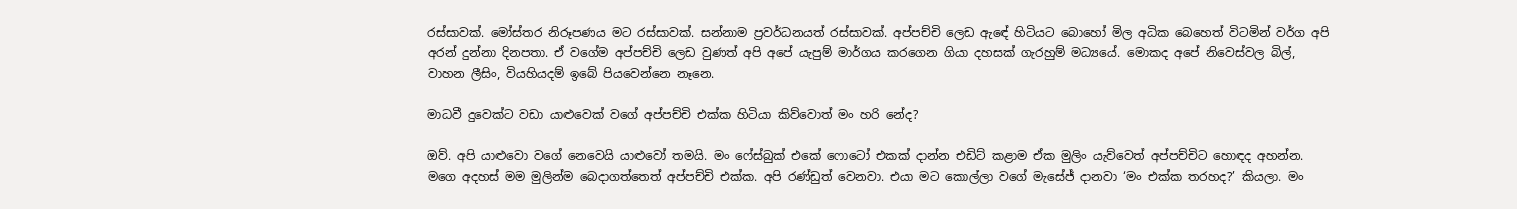රස්සාවක්. මෝස්තර නිරූපණය මට රස්සාවක්. සන්නාම ප්‍රවර්ධනයත් රස්සාවක්. අප්පච්චි ලෙඩ ඇඳේ හිටියට බොහෝ මිල අධික බෙහෙත් විටමින් වර්ග අපි අරන් දුන්නා දිනපතා. ඒ වගේම අප්පච්චි ලෙඩ වුණත් අපි අපේ යැපුම් මාර්ගය කරගෙන ගියා දහසක් ගැරහුම් මධ්‍යයේ. මොකද අපේ නිවෙස්වල බිල්, වාහන ලීසිං, වියහියදම් ඉබේ පියවෙන්නෙ නෑනෙ.

මාධවී දුවෙක්ට වඩා යාළුවෙක් වගේ අප්පච්චි එක්ක හිටියා කිව්වොත් මං හරි නේද?

ඔව්. අපි යාළුවො වගේ නෙවෙයි යාළුවෝ තමයි. මං ෆේස්බුක් එකේ ෆොටෝ එකක් දාන්න එඩිට් කළාම ඒක මුලිං යැව්වෙත් අප්පච්චිට හොඳද අහන්න. මගෙ අදහස් මම මුලින්ම බෙදාගත්තෙත් අප්පච්චි එක්ක. අපි රණ්ඩුත් වෙනවා. එයා මට කොල්ලා වගේ මැසේජ් දානවා ‘මං එක්ක තරහද?’ කියලා. මං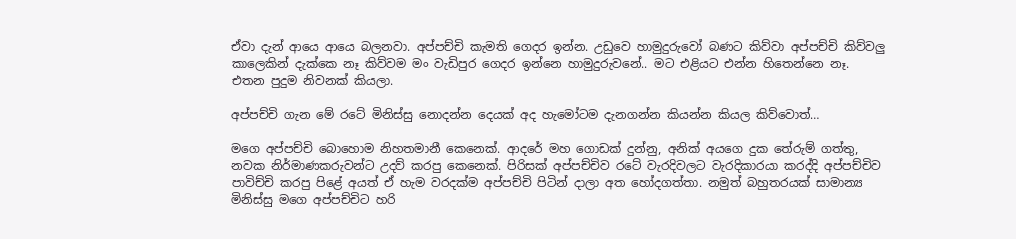ඒවා දැන් ආයෙ ආයෙ බලනවා. අප්පච්චි කැමති ගෙදර ඉන්න. උඩුවෙ හාමුදුරුවෝ බණට කිව්වා අප්පච්චි කිව්වලු කාලෙකින් දැක්කෙ නෑ කිව්වම මං වැඩිපුර ගෙදර ඉන්නෙ හාමුදුරුවනේ.. මට එළියට එන්න හිතෙන්නෙ නෑ. එතන පුදුම නිවනක් කියලා.

අප්පච්චි ගැන මේ රටේ මිනිස්සු නොදන්න දෙයක් අද හැමෝටම දැනගන්න කියන්න කියල කිව්වොත්…

මගෙ අප්පච්චි බොහොම නිහතමානී කෙනෙක්. ආදරේ මහ ගොඩක් දුන්නු, අනික් අයගෙ දුක තේරුම් ගත්තු, නවක නිර්මාණකරුවන්ට උදව් කරපු කෙනෙක්. පිරිසක් අප්පච්චිව රටේ වැරදිවලට වැරදිකාරයා කරද්දි අප්පච්චිව පාවිච්චි කරපු පිළේ අයත් ඒ හැම වරදක්ම අප්පච්චි පිටින් දාලා අත හෝදගත්තා. නමුත් බහුතරයක් සාමාන්‍ය මිනිස්සු මගෙ අප්පච්චිට හරි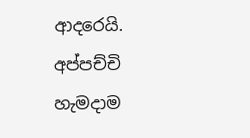ආදරෙයි. අප්පච්චි හැමදාම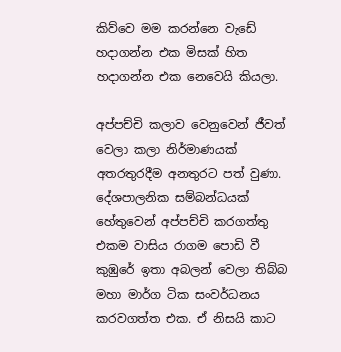කිව්වෙ මම කරන්නෙ වැඩේ හදාගන්න එක මිසක් හිත හදාගන්න එක නෙවෙයි කියලා.

අප්පච්චි කලාව වෙනුවෙන් ජීවත් වෙලා කලා නිර්මාණයක් අතරතුරදීම අනතුරට පත් වුණා. දේශපාලනික සම්බන්ධයක් හේතුවෙන් අප්පච්චි කරගත්තු එකම වාසිය රාගම පොඩි වී කුඹුරේ ඉතා අබලන් වෙලා තිබ්බ මහා මාර්ග ටික සංවර්ධනය කරවගත්ත එක. ඒ නිසයි කාට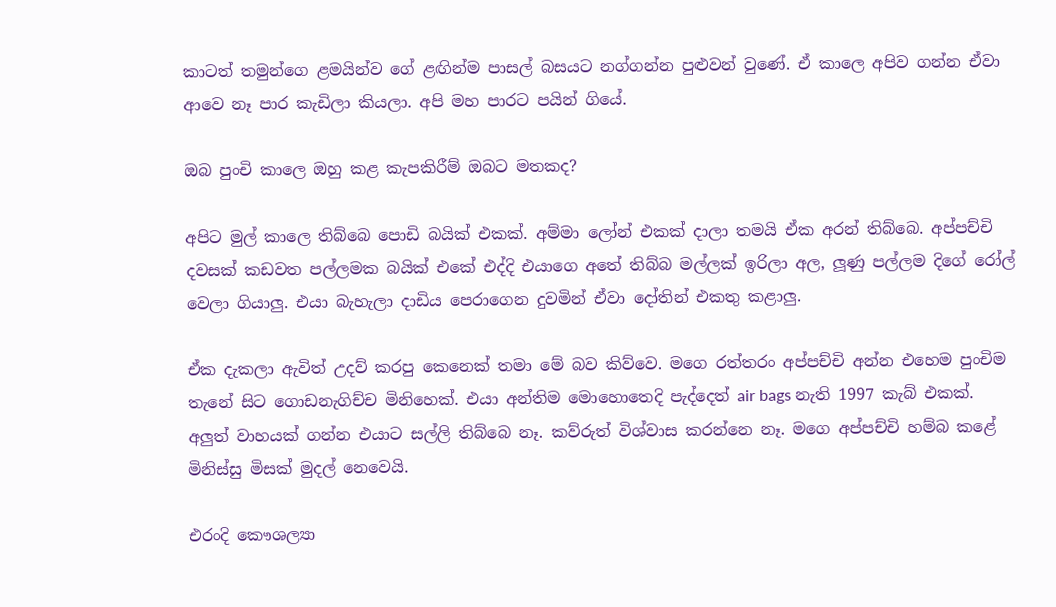කාටත් තමුන්ගෙ ළමයින්ව ගේ ළඟින්ම පාසල් බසයට නග්ගන්න පුළුවන් වුණේ. ඒ කාලෙ අපිව ගන්න ඒවා ආවෙ නෑ පාර කැඩිලා කියලා. අපි මහ පාරට පයින් ගියේ.

ඔබ පුංචි කාලෙ ඔහු කළ කැපකිරීම් ඔබට මතකද?

අපිට මුල් කාලෙ තිබ්බෙ පොඩි බයික් එකක්. අම්මා ලෝන් එකක් දාලා තමයි ඒක අරන් තිබ්බෙ. අප්පච්චි දවසක් කඩවත පල්ලමක බයික් එකේ එද්දි එයාගෙ අතේ තිබ්බ මල්ලක් ඉරිලා අල, ලූණු පල්ලම දිගේ රෝල් වෙලා ගියාලු. එයා බැහැලා දාඩිය පෙරාගෙන දුවමින් ඒවා දෝතින් එකතු කළාලු.

ඒක දැකලා ඇවිත් උදව් කරපු කෙනෙක් තමා මේ බව කිව්වෙ. මගෙ රත්තරං අප්පච්චි අන්න එහෙම පුංචිම තැනේ සිට ගොඩනැගිච්ච මිනිහෙක්. එයා අන්තිම මොහොතෙදි පැද්දෙත් air bags නැති 1997 කැබ් එකක්. අලුත් වාහයක් ගන්න එයාට සල්ලි තිබ්බෙ නෑ. කව්රුත් විශ්වාස කරන්නෙ නෑ. මගෙ අප්පච්චි හම්බ කළේ මිනිස්සු මිසක් මුදල් නෙවෙයි.

එරංදි කෞශල්‍යා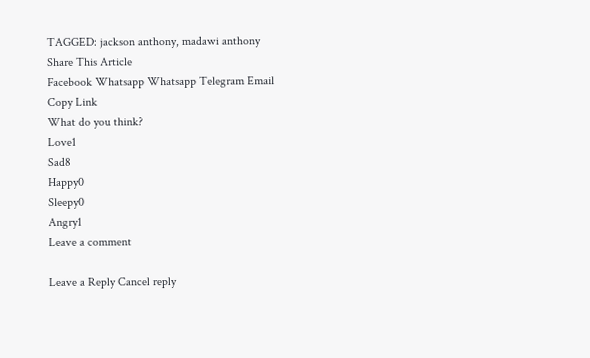TAGGED: jackson anthony, madawi anthony
Share This Article
Facebook Whatsapp Whatsapp Telegram Email Copy Link
What do you think?
Love1
Sad8
Happy0
Sleepy0
Angry1
Leave a comment

Leave a Reply Cancel reply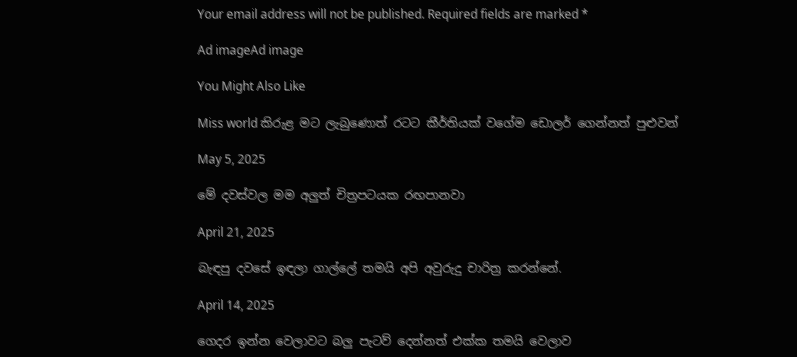Your email address will not be published. Required fields are marked *

Ad imageAd image

You Might Also Like

Miss world කිරුළ මට ලැබුණොත් රටට කීර්තියක් වගේම ඩොලර් ගෙන්නත් පුළුවන්

May 5, 2025

මේ දවස්වල මම අලුත් චිත්‍රපටයක රඟපානවා

April 21, 2025

බැඳපු දවසේ ඉඳලා ගාල්ලේ තමයි අපි අවුරුදු චාරිත්‍ර කරන්නේ.

April 14, 2025

ගෙදර ඉන්න වෙලාවට බලු පැටව් දෙන්නත් එක්ක තමයි වෙලාව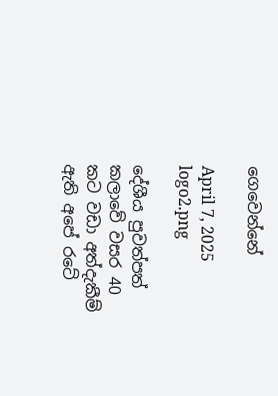ගෙවෙන්නේ

April 7, 2025
logo2.png

දේශීය පුවත්පත් කලාවේ වසර 40 කට වඩා අත්දැකීම් ඇති අපේ රටේ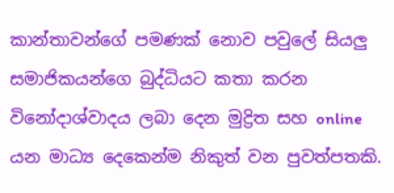කාන්තාවන්ගේ පමණක් නොව පවුලේ සියලු සමාජිකයන්ගෙ බුද්ධියට කතා කරන විනෝදාශ්වාදය ලබා දෙන මුද්‍රිත සහ online යන මාධ්‍ය දෙකෙන්ම නිකුත් වන පුවත්පතකි.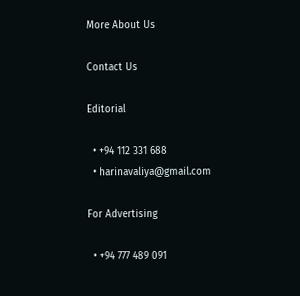More About Us

Contact Us

Editorial

  • +94 112 331 688
  • harinavaliya@gmail.com

For Advertising

  • +94 777 489 091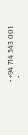• +94 714 543 001
  •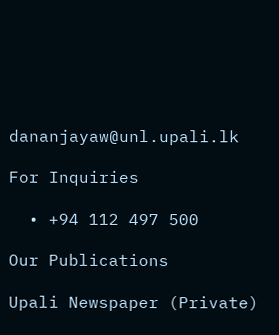dananjayaw@unl.upali.lk

For Inquiries

  • +94 112 497 500

Our Publications

Upali Newspaper (Private)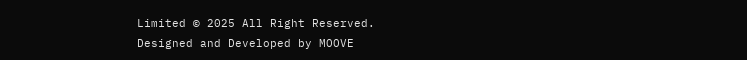Limited © 2025 All Right Reserved.
Designed and Developed by MOOVE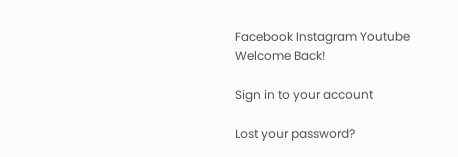Facebook Instagram Youtube
Welcome Back!

Sign in to your account

Lost your password?